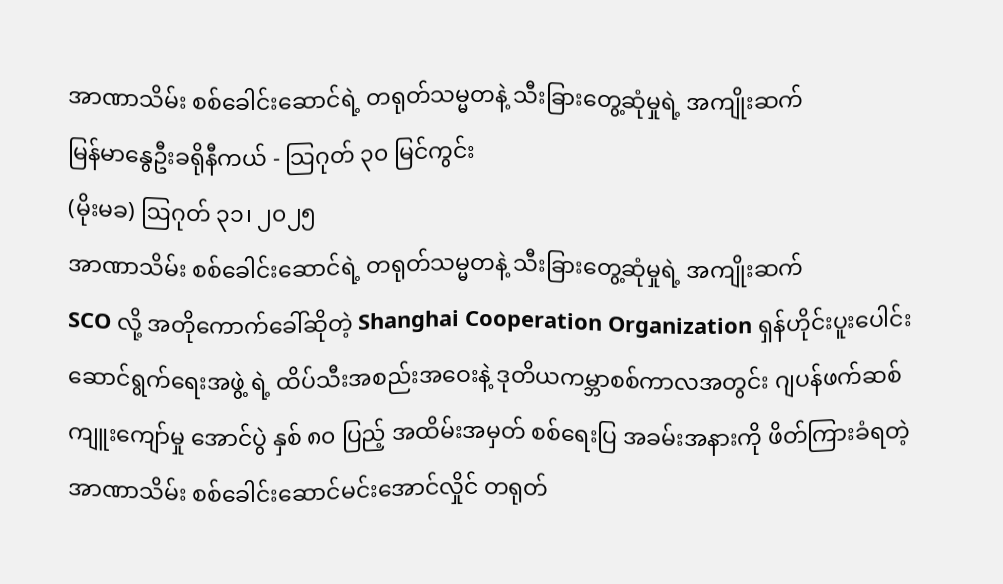အာဏာသိမ်း စစ်ခေါင်းဆောင်ရဲ့ တရုတ်သမ္မတနဲ့ သီးခြားတွေ့ဆုံမှုရဲ့ အကျိုးဆက်
မြန်မာနွေဦးခရိုနီကယ် - သြဂုတ် ၃၀ မြင်ကွင်း
(မိုးမခ) ဩဂုတ် ၃၁၊ ၂၀၂၅
အာဏာသိမ်း စစ်ခေါင်းဆောင်ရဲ့ တရုတ်သမ္မတနဲ့ သီးခြားတွေ့ဆုံမှုရဲ့ အကျိုးဆက်
SCO လို့ အတိုကောက်ခေါ်ဆိုတဲ့ Shanghai Cooperation Organization ရှန်ဟိုင်းပူးပေါင်းဆောင်ရွက်ရေးအဖွဲ့ ရဲ့ ထိပ်သီးအစည်းအဝေးနဲ့ ဒုတိယကမ္ဘာစစ်ကာလအတွင်း ဂျပန်ဖက်ဆစ်ကျူးကျော်မှု အောင်ပွဲ နှစ် ၈၀ ပြည့် အထိမ်းအမှတ် စစ်ရေးပြ အခမ်းအနားကို ဖိတ်ကြားခံရတဲ့ အာဏာသိမ်း စစ်ခေါင်းဆောင်မင်းအောင်လှိုင် တရုတ်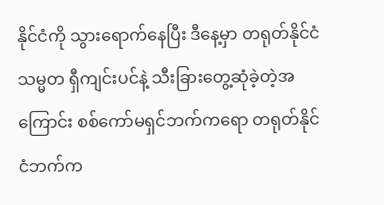နိုင်ငံကို သွားရောက်နေပြီး ဒီနေ့မှာ တရုတ်နိုင်ငံ သမ္မတ ရှီကျင်းပင်နဲ့ သီးခြားတွေ့ဆုံခဲ့တဲ့အကြောင်း စစ်ကော်မရှင်ဘက်ကရော တရုတ်နိုင်ငံဘက်က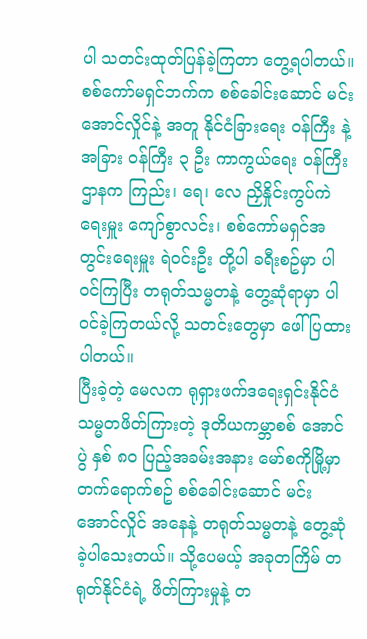ပါ သတင်းထုတ်ပြန်ခဲ့ကြတာ တွေ့ရပါတယ်။
စစ်ကော်မရှင်ဘက်က စစ်ခေါင်းဆောင် မင်းအောင်လှိုင်နဲ့ အတူ နိုင်ငံခြားရေး ဝန်ကြီး နဲ့ အခြား ဝန်ကြီး ၃ ဦး ကာကွယ်ရေး ဝန်ကြီးဌာနက ကြည်း၊ ရေ၊ လေ ညှိနှိုင်းကွပ်ကဲရေးမှူး ကျော်စွာလင်း၊ စစ်ကော်မရှင်အတွင်းရေးမှူး ရဲဝင်းဦး တို့ပါ ခရီးစဥ်မှာ ပါဝင်ကြပြီး တရုတ်သမ္မတနဲ့ တွေ့ဆုံရာမှာ ပါဝင်ခဲ့ကြတယ်လို့ သတင်းတွေမှာ ဖေါ်ပြထားပါတယ်။
ပြီးခဲ့တဲ့ မေလက ရုရှားဖက်ဒရေးရှင်းနိုင်ငံ သမ္မတဖိတ်ကြားတဲ့ ဒုတိယကမ္ဘာစစ် အောင်ပွဲ နှစ် ၈၀ ပြည့်အခမ်းအနား မော်စကိုမြို့မှာ တက်ရောက်စဥ် စစ်ခေါင်းဆောင် မင်းအောင်လှိုင် အနေနဲ့ တရုတ်သမ္မတနဲ့ တွေ့ဆုံခဲ့ပါသေးတယ်။ သို့ပေမယ့် အခုတကြိမ် တရုတ်နိုင်ငံရဲ့ ဖိတ်ကြားမှုနဲ့ တ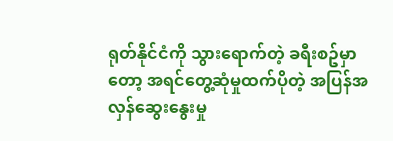ရုတ်နိုင်ငံကို သွားရောက်တဲ့ ခရီးစဥ်မှာတော့ အရင်တွေ့ဆုံမှုထက်ပိုတဲ့ အပြန်အလှန်ဆွေးနွေးမှု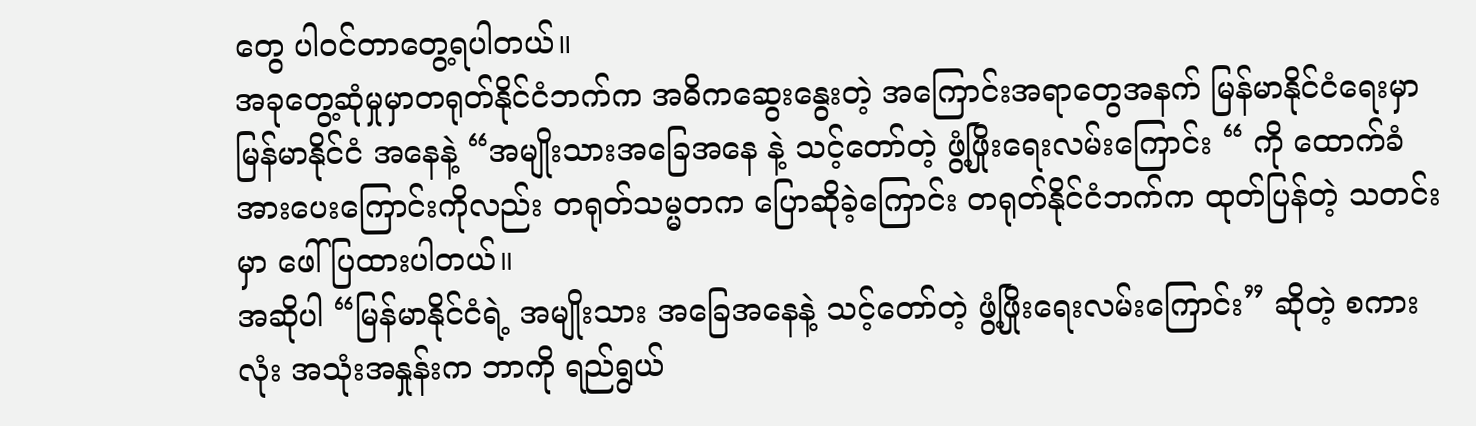တွေ ပါဝင်တာတွေ့ရပါတယ်။
အခုတွေ့ဆုံမှုမှာတရုတ်နိုင်ငံဘက်က အဓိကဆွေးနွေးတဲ့ အကြောင်းအရာတွေအနက် မြန်မာနိုင်ငံရေးမှာ မြန်မာနိုင်ငံ အနေနဲ့ “အမျိုးသားအခြေအနေ နဲ့ သင့်တော်တဲ့ ဖွံ့ဖြိုးရေးလမ်းကြောင်း “ ကို ထောက်ခံအားပေးကြောင်းကိုလည်း တရုတ်သမ္မတက ပြောဆိုခဲ့ကြောင်း တရုတ်နိုင်ငံဘက်က ထုတ်ပြန်တဲ့ သတင်းမှာ ဖေါ်ပြထားပါတယ်။
အဆိုပါ “မြန်မာနိုင်ငံရဲ့ အမျိုးသား အခြေအနေနဲ့ သင့်တော်တဲ့ ဖွံ့ဖြိုးရေးလမ်းကြောင်း” ဆိုတဲ့ စကားလုံး အသုံးအနှုန်းက ဘာကို ရည်ရွယ်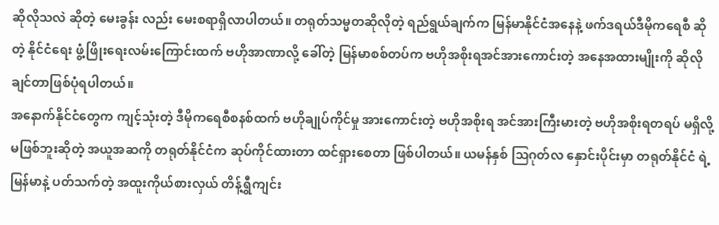ဆိုလိုသလဲ ဆိုတဲ့ မေးခွန်း လည်း မေးစရာရှိလာပါတယ်။ တရုတ်သမ္မတဆိုလိုတဲ့ ရည်ရွယ်ချက်က မြန်မာနိုင်ငံအနေနဲ့ ဖက်ဒရယ်ဒီမိုကရေစီ ဆိုတဲ့ နိုင်ငံရေး ဖွံ့ဖြိုးရေးလမ်းကြောင်းထက် ဗဟိုအာဏာလို့ ခေါ်တဲ့ မြန်မာစစ်တပ်က ဗဟိုအစိုးရအင်အားကောင်းတဲ့ အနေအထားမျိုးကို ဆိုလိုချင်တာဖြစ်ပုံရပါတယ်။
အနောက်နိုင်ငံတွေက ကျင့်သုံးတဲ့ ဒီမိုကရေစီစနစ်ထက် ဗဟိုချုပ်ကိုင်မှု အားကောင်းတဲ့ ဗဟိုအစိုးရ အင်အားကြီးမားတဲ့ ဗဟိုအစိုးရတရပ် မရှိလို့ မဖြစ်ဘူးဆိုတဲ့ အယူအဆကို တရုတ်နိုင်ငံက ဆုပ်ကိုင်ထားတာ ထင်ရှားစေတာ ဖြစ်ပါတယ်။ ယမန်နှစ် သြဂုတ်လ နှောင်းပိုင်းမှာ တရုတ်နိုင်ငံ ရဲ့ မြန်မာနဲ့ ပတ်သက်တဲ့ အထူးကိုယ်စားလှယ် တိန့်ရွှီကျင်း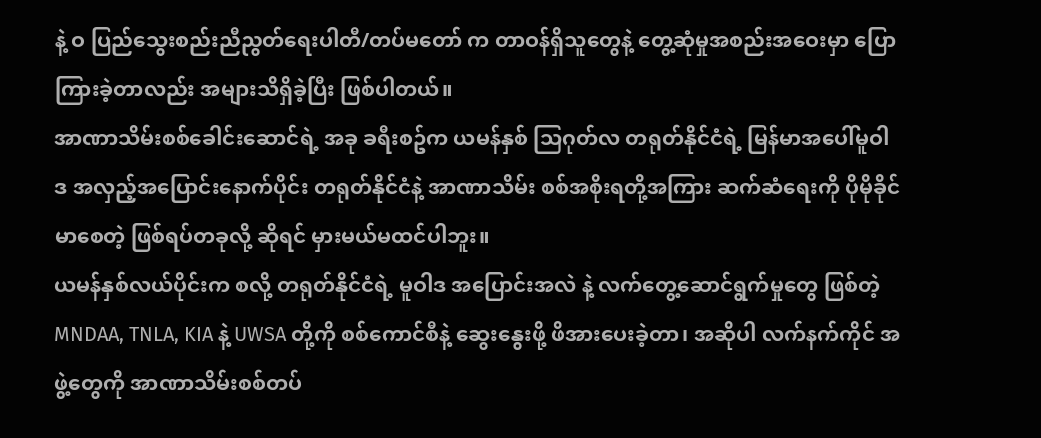နဲ့ ဝ ပြည်သွေးစည်းညီညွတ်ရေးပါတီ/တပ်မတော် က တာဝန်ရှိသူတွေနဲ့ တွေ့ဆုံမှုအစည်းအဝေးမှာ ပြောကြားခဲ့တာလည်း အများသိရှိခဲ့ပြီး ဖြစ်ပါတယ်။
အာဏာသိမ်းစစ်ခေါင်းဆောင်ရဲ့ အခု ခရီးစဥ်က ယမန်နှစ် သြဂုတ်လ တရုတ်နိုင်ငံရဲ့ မြန်မာအပေါ်မူဝါဒ အလှည့်အပြောင်းနောက်ပိုင်း တရုတ်နိုင်ငံနဲ့ အာဏာသိမ်း စစ်အစိုးရတို့အကြား ဆက်ဆံရေးကို ပိုမိုခိုင်မာစေတဲ့ ဖြစ်ရပ်တခုလို့ ဆိုရင် မှားမယ်မထင်ပါဘူး။
ယမန်နှစ်လယ်ပိုင်းက စလို့ တရုတ်နိုင်ငံရဲ့ မူဝါဒ အပြောင်းအလဲ နဲ့ လက်တွေ့ဆောင်ရွက်မှုတွေ ဖြစ်တဲ့ MNDAA, TNLA, KIA နဲ့ UWSA တို့ကို စစ်ကောင်စီနဲ့ ဆွေးနွေးဖို့ ဖိအားပေးခဲ့တာ၊ အဆိုပါ လက်နက်ကိုင် အဖွဲ့တွေကို အာဏာသိမ်းစစ်တပ်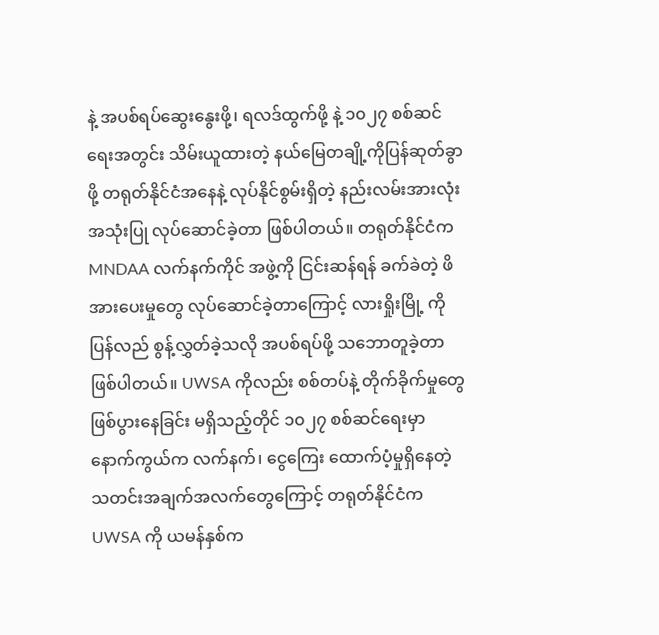နဲ့ အပစ်ရပ်ဆွေးနွေးဖို့၊ ရလဒ်ထွက်ဖို့ နဲ့ ၁၀၂၇ စစ်ဆင်ရေးအတွင်း သိမ်းယူထားတဲ့ နယ်မြေတချို့ကိုပြန်ဆုတ်ခွာဖို့ တရုတ်နိုင်ငံအနေနဲ့ လုပ်နိုင်စွမ်းရှိတဲ့ နည်းလမ်းအားလုံးအသုံးပြု လုပ်ဆောင်ခဲ့တာ ဖြစ်ပါတယ်။ တရုတ်နိုင်ငံက MNDAA လက်နက်ကိုင် အဖွဲ့ကို ငြင်းဆန်ရန် ခက်ခဲတဲ့ ဖိအားပေးမှုတွေ လုပ်ဆောင်ခဲ့တာကြောင့် လားရှိုးမြို့ ကိုပြန်လည် စွန့်လွှတ်ခဲ့သလို အပစ်ရပ်ဖို့ သဘောတူခဲ့တာ ဖြစ်ပါတယ်။ UWSA ကိုလည်း စစ်တပ်နဲ့ တိုက်ခိုက်မှုတွေ ဖြစ်ပွားနေခြင်း မရှိသည့်တိုင် ၁၀၂၇ စစ်ဆင်ရေးမှာ နောက်ကွယ်က လက်နက်၊ ငွေကြေး ထောက်ပံ့မှုရှိနေတဲ့ သတင်းအချက်အလက်တွေကြောင့် တရုတ်နိုင်ငံက UWSA ကို ယမန်နှစ်က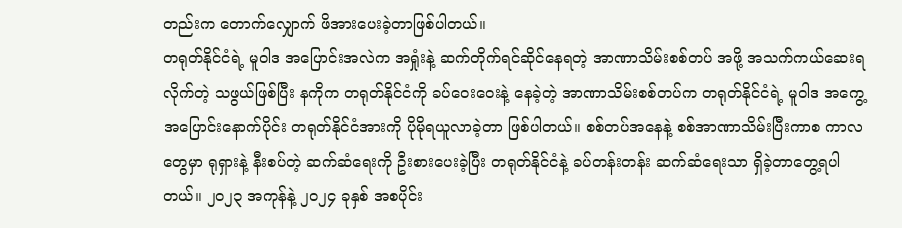တည်းက တောက်လျှောက် ဖိအားပေးခဲ့တာဖြစ်ပါတယ်။
တရုတ်နိုင်ငံရဲ့ မူဝါဒ အပြောင်းအလဲက အရှုံးနဲ့ ဆက်တိုက်ရင်ဆိုင်နေရတဲ့ အာဏာသိမ်းစစ်တပ် အဖို့ အသက်ကယ်ဆေးရလိုက်တဲ့ သဖွယ်ဖြစ်ပြီး နကိုက တရုတ်နိုင်ငံကို ခပ်ဝေးဝေးနဲ့ နေခဲ့တဲ့ အာဏာသိမ်းစစ်တပ်က တရုတ်နိုင်ငံရဲ့ မူဝါဒ အကွေ့အပြောင်းနောက်ပိုင်း တရုတ်နိုင်ငံအားကို ပိုမိုရယူလာခဲ့တာ ဖြစ်ပါတယ်။ စစ်တပ်အနေနဲ့ စစ်အာဏာသိမ်းပြီးကာစ ကာလတွေမှာ ရုရှားနဲ့ နီးစပ်တဲ့ ဆက်ဆံရေးကို ဦးစားပေးခဲ့ပြီး တရုတ်နိုင်ငံနဲ့ ခပ်တန်းတန်း ဆက်ဆံရေးသာ ရှိခဲ့တာတွေ့ရပါတယ်။ ၂၀၂၃ အကုန်နဲ့ ၂၀၂၄ ခုနှစ် အစပိုင်း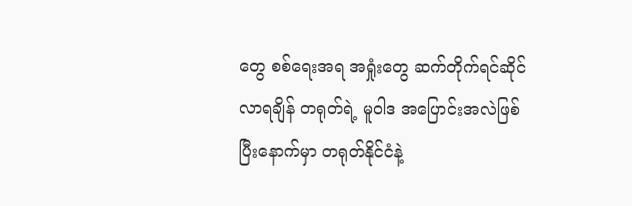တွေ စစ်ရေးအရ အရှုံးတွေ ဆက်တိုက်ရင်ဆိုင်လာရချိန် တရုတ်ရဲ့ မူဝါဒ အပြောင်းအလဲဖြစ်ပြီးနောက်မှာ တရုတ်နိုင်ငံနဲ့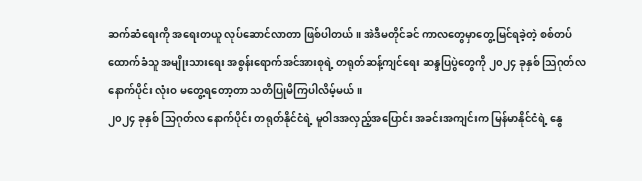ဆက်ဆံရေးကို အရေးတယူ လုပ်ဆောင်လာတာ ဖြစ်ပါတယ်။ အဲဒီမတိုင်ခင် ကာလတွေမှာတွေ့မြင်ရခဲ့တဲ့ စစ်တပ်ထောက်ခံသူ အမျိုးသားရေး အစွန်းရောက်အင်အားစုရဲ့ တရုတ်ဆန့်ကျင်ရေး ဆန္ဒပြပွဲတွေကို ၂၀၂၄ ခုနှစ် သြဂုတ်လ နောက်ပိုင်း လုံးဝ မတွေ့ရတော့တာ သတိပြုမိကြပါလိမ့်မယ်။
၂၀၂၄ ခုနှစ် သြဂုတ်လ နောက်ပိုင်း တရုတ်နိုင်ငံရဲ့ မူဝါဒအလှည့်အပြောင်း အခင်းအကျင်းက မြန်မာနိုင်ငံရဲ့ နွေ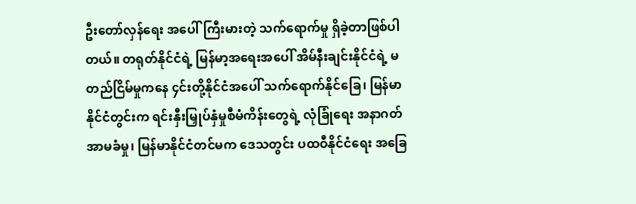ဦးတော်လှန်ရေး အပေါ်ကြီးမားတဲ့ သက်ရောက်မှု ရှိခဲ့တာဖြစ်ပါတယ်။ တရုတ်နိုင်ငံရဲ့ မြန်မာ့အရေးအပေါ် အိမ်နီးချင်းနိုင်ငံရဲ့ မတည်ငြိမ်မှုကနေ ၄င်းတို့နိုင်ငံအပေါ် သက်ရောက်နိုင်ခြေ၊ မြန်မာနိုင်ငံတွင်းက ရင်းနှီးမြှုပ်နှံမှုစီမံကိန်းတွေရဲ့ လုံခြုံရေး အနာဂတ် အာမခံမှု၊ မြန်မာနိုင်ငံတင်မက ဒေသတွင်း ပထဝီနိုင်ငံရေး အခြေ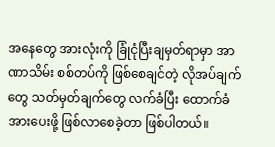အနေတွေ အားလုံးကို ခြုံငုံပြီးချမှတ်ရာမှာ အာဏာသိမ်း စစ်တပ်ကို ဖြစ်စေချင်တဲ့ လိုအပ်ချက်တွေ သတ်မှတ်ချက်တွေ လက်ခံပြီး ထောက်ခံအားပေးဖို့ ဖြစ်လာစေခဲ့တာ ဖြစ်ပါတယ်။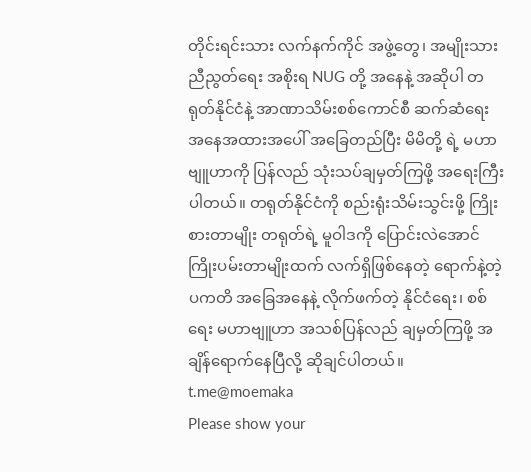တိုင်းရင်းသား လက်နက်ကိုင် အဖွဲ့တွေ၊ အမျိုးသားညီညွတ်ရေး အစိုးရ NUG တို့ အနေနဲ့ အဆိုပါ တရုတ်နိုင်ငံနဲ့ အာဏာသိမ်းစစ်ကောင်စီ ဆက်ဆံရေး အနေအထားအပေါ် အခြေတည်ပြီး မိမိတို့ ရဲ့ မဟာဗျူဟာကို ပြန်လည် သုံးသပ်ချမှတ်ကြဖို့ အရေးကြီးပါတယ်။ တရုတ်နိုင်ငံကို စည်းရုံးသိမ်းသွင်းဖို့ ကြိုးစားတာမျိုး တရုတ်ရဲ့ မူဝါဒကို ပြောင်းလဲအောင် ကြိုးပမ်းတာမျိုးထက် လက်ရှိဖြစ်နေတဲ့ ရောက်နဲ့တဲ့ ပကတိ အခြေအနေနဲ့ လိုက်ဖက်တဲ့ နိုင်ငံရေး၊ စစ်ရေး မဟာဗျူဟာ အသစ်ပြန်လည် ချမှတ်ကြဖို့ အချိန်ရောက်နေပြီလို့ ဆိုချင်ပါတယ်။
t.me@moemaka
Please show your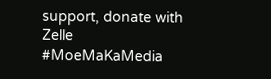support, donate with Zelle
#MoeMaKaMedia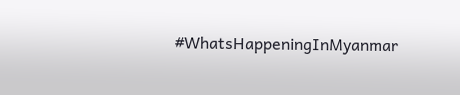#WhatsHappeningInMyanmar